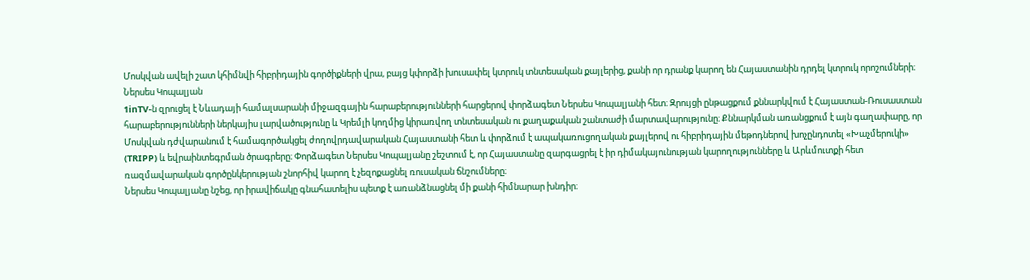Մոսկվան ավելի շատ կհիմնվի հիբրիդային գործիքների վրա, բայց կփորձի խուսափել կտրուկ տնտեսական քայլերից, քանի որ դրանք կարող են Հայաստանին դրդել կտրուկ որոշումների։
Ներսես Կոպալյան
1inTV‑ն զրուցել է Նևադայի համալսարանի միջազգային հարաբերությունների հարցերով փորձագետ Ներսես Կոպալյանի հետ։ Զրույցի ընթացքում քննարկվում է Հայաստան-Ռուսաստան հարաբերությունների ներկայիս լարվածությունը և Կրեմլի կողմից կիրառվող տնտեսական ու քաղաքական շանտաժի մարտավարությունը։ Քննարկման առանցքում է այն գաղափարը, որ Մոսկվան դժվարանում է համագործակցել ժողովրդավարական Հայաստանի հետ և փորձում է ապակառուցողական քայլերով ու հիբրիդային մեթոդներով խոչընդոտել «Խաչմերուկի» (TRIPP) և եվրաինտեգրման ծրագրերը։ Փորձագետ Ներսես Կոպալյանը շեշտում է, որ Հայաստանը զարգացրել է իր դիմակայունության կարողությունները և Արևմուտքի հետ ռազմավարական գործընկերության շնորհիվ կարող է չեզոքացնել ռուսական ճնշումները։
Ներսես Կոպալյանը նշեց, որ իրավիճակը գնահատելիս պետք է առանձնացնել մի քանի հիմնարար խնդիր։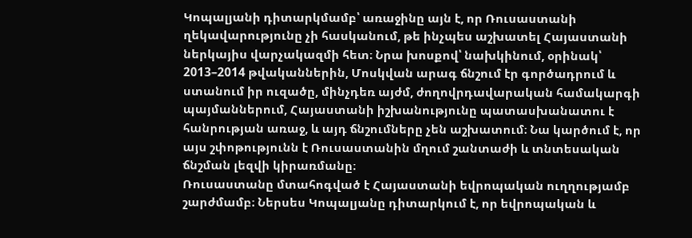Կոպալյանի դիտարկմամբ՝ առաջինը այն է, որ Ռուսաստանի ղեկավարությունը չի հասկանում, թե ինչպես աշխատել Հայաստանի ներկայիս վարչակազմի հետ։ Նրա խոսքով՝ նախկինում, օրինակ՝ 2013–2014 թվականներին, Մոսկվան արագ ճնշում էր գործադրում և ստանում իր ուզածը, մինչդեռ այժմ, ժողովրդավարական համակարգի պայմաններում, Հայաստանի իշխանությունը պատասխանատու է հանրության առաջ, և այդ ճնշումները չեն աշխատում։ Նա կարծում է, որ այս շփոթությունն է Ռուսաստանին մղում շանտաժի և տնտեսական ճնշման լեզվի կիրառմանը։
Ռուսաստանը մտահոգված է Հայաստանի եվրոպական ուղղությամբ շարժմամբ։ Ներսես Կոպալյանը դիտարկում է, որ եվրոպական և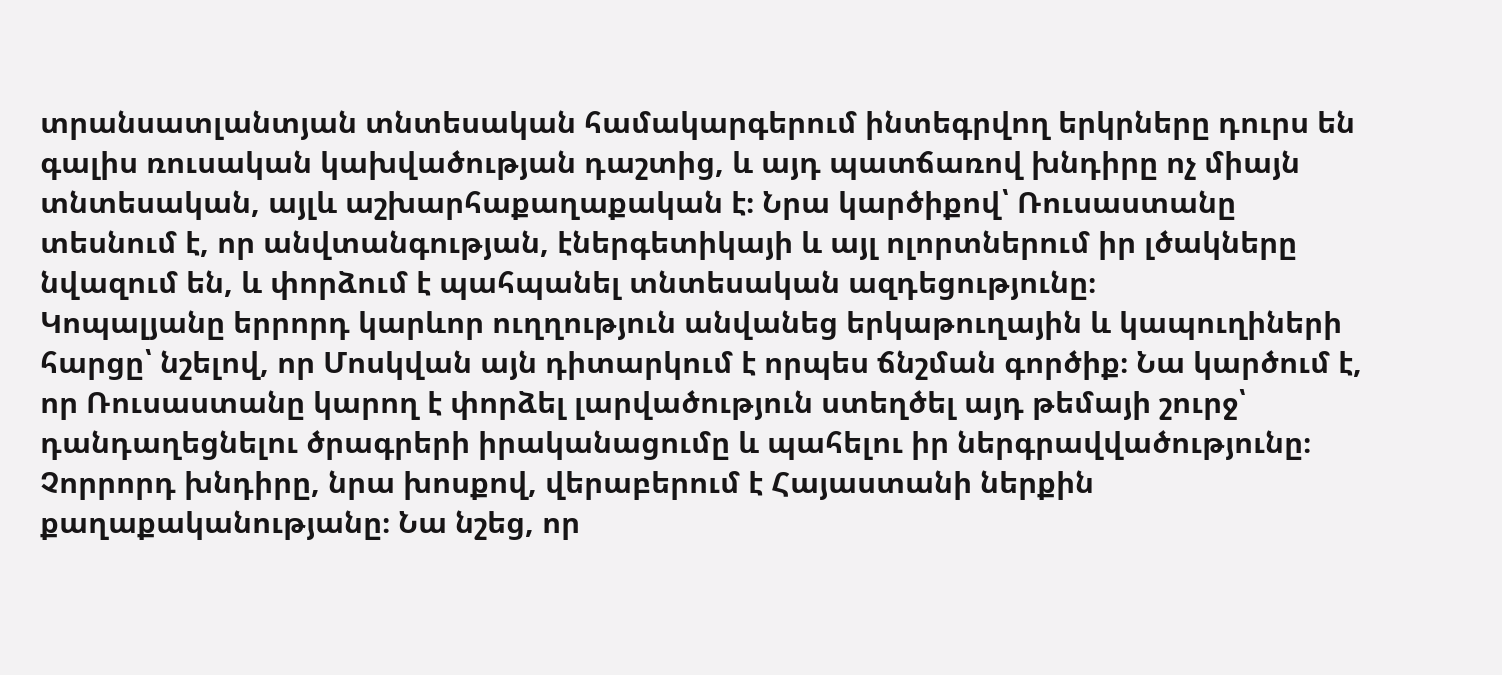տրանսատլանտյան տնտեսական համակարգերում ինտեգրվող երկրները դուրս են գալիս ռուսական կախվածության դաշտից, և այդ պատճառով խնդիրը ոչ միայն տնտեսական, այլև աշխարհաքաղաքական է։ Նրա կարծիքով՝ Ռուսաստանը տեսնում է, որ անվտանգության, էներգետիկայի և այլ ոլորտներում իր լծակները նվազում են, և փորձում է պահպանել տնտեսական ազդեցությունը։
Կոպալյանը երրորդ կարևոր ուղղություն անվանեց երկաթուղային և կապուղիների հարցը՝ նշելով, որ Մոսկվան այն դիտարկում է որպես ճնշման գործիք։ Նա կարծում է, որ Ռուսաստանը կարող է փորձել լարվածություն ստեղծել այդ թեմայի շուրջ՝ դանդաղեցնելու ծրագրերի իրականացումը և պահելու իր ներգրավվածությունը։ Չորրորդ խնդիրը, նրա խոսքով, վերաբերում է Հայաստանի ներքին քաղաքականությանը։ Նա նշեց, որ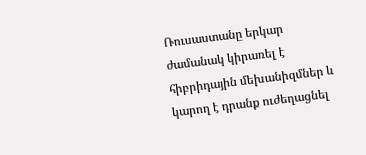Ռուսաստանը երկար ժամանակ կիրառել է հիբրիդային մեխանիզմներ և կարող է դրանք ուժեղացնել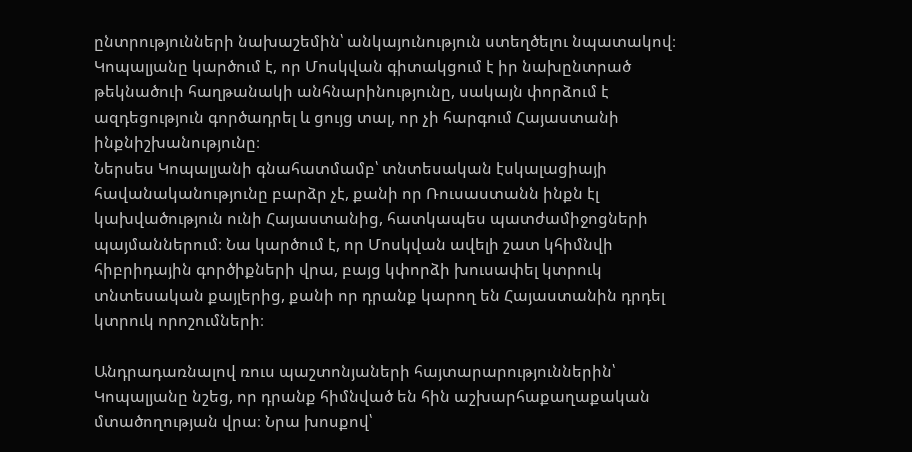ընտրությունների նախաշեմին՝ անկայունություն ստեղծելու նպատակով։ Կոպալյանը կարծում է, որ Մոսկվան գիտակցում է իր նախընտրած թեկնածուի հաղթանակի անհնարինությունը, սակայն փորձում է ազդեցություն գործադրել և ցույց տալ, որ չի հարգում Հայաստանի ինքնիշխանությունը։
Ներսես Կոպալյանի գնահատմամբ՝ տնտեսական էսկալացիայի հավանականությունը բարձր չէ, քանի որ Ռուսաստանն ինքն էլ կախվածություն ունի Հայաստանից, հատկապես պատժամիջոցների պայմաններում։ Նա կարծում է, որ Մոսկվան ավելի շատ կհիմնվի հիբրիդային գործիքների վրա, բայց կփորձի խուսափել կտրուկ տնտեսական քայլերից, քանի որ դրանք կարող են Հայաստանին դրդել կտրուկ որոշումների։

Անդրադառնալով ռուս պաշտոնյաների հայտարարություններին՝ Կոպալյանը նշեց, որ դրանք հիմնված են հին աշխարհաքաղաքական մտածողության վրա։ Նրա խոսքով՝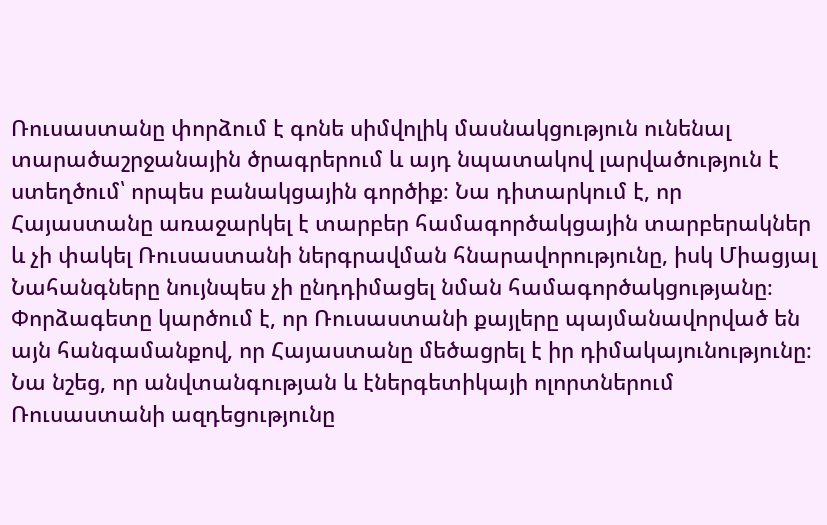Ռուսաստանը փորձում է գոնե սիմվոլիկ մասնակցություն ունենալ տարածաշրջանային ծրագրերում և այդ նպատակով լարվածություն է ստեղծում՝ որպես բանակցային գործիք։ Նա դիտարկում է, որ Հայաստանը առաջարկել է տարբեր համագործակցային տարբերակներ և չի փակել Ռուսաստանի ներգրավման հնարավորությունը, իսկ Միացյալ Նահանգները նույնպես չի ընդդիմացել նման համագործակցությանը։
Փորձագետը կարծում է, որ Ռուսաստանի քայլերը պայմանավորված են այն հանգամանքով, որ Հայաստանը մեծացրել է իր դիմակայունությունը։ Նա նշեց, որ անվտանգության և էներգետիկայի ոլորտներում Ռուսաստանի ազդեցությունը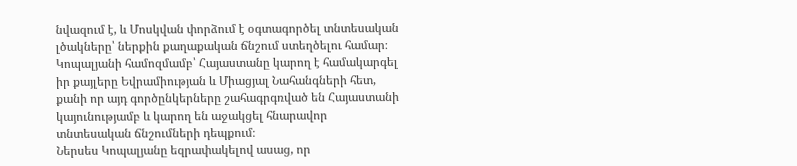նվազում է, և Մոսկվան փորձում է օգտագործել տնտեսական լծակները՝ ներքին քաղաքական ճնշում ստեղծելու համար։ Կոպալյանի համոզմամբ՝ Հայաստանը կարող է համակարգել իր քայլերը Եվրամիության և Միացյալ Նահանգների հետ, քանի որ այդ գործընկերները շահագրգռված են Հայաստանի կայունությամբ և կարող են աջակցել հնարավոր տնտեսական ճնշումների դեպքում։
Ներսես Կոպալյանը եզրափակելով ասաց, որ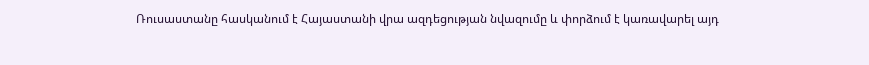Ռուսաստանը հասկանում է Հայաստանի վրա ազդեցության նվազումը և փորձում է կառավարել այդ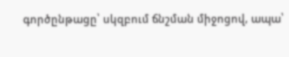գործընթացը՝ սկզբում ճնշման միջոցով, ապա՝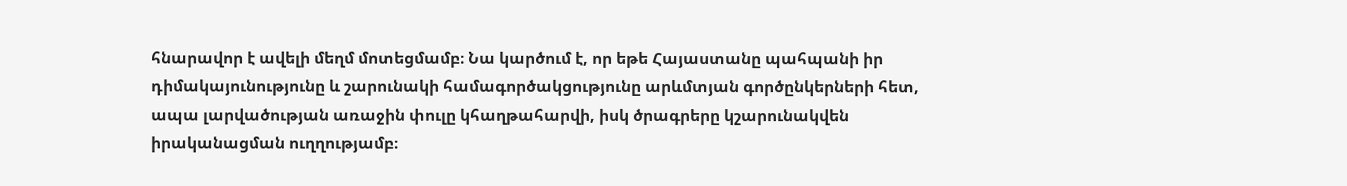հնարավոր է ավելի մեղմ մոտեցմամբ։ Նա կարծում է, որ եթե Հայաստանը պահպանի իր դիմակայունությունը և շարունակի համագործակցությունը արևմտյան գործընկերների հետ, ապա լարվածության առաջին փուլը կհաղթահարվի, իսկ ծրագրերը կշարունակվեն իրականացման ուղղությամբ։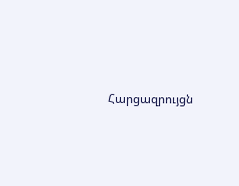Հարցազրույցն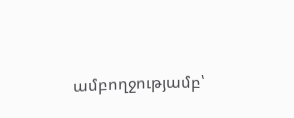ամբողջությամբ՝